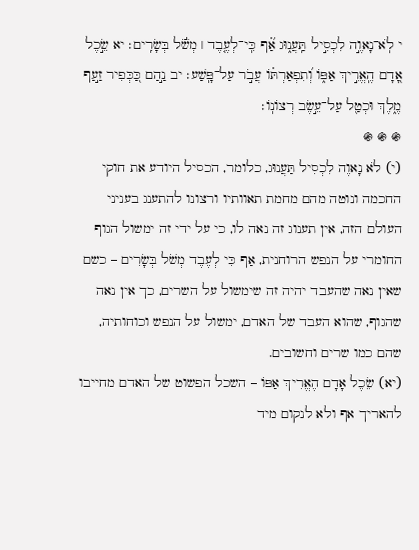י לֹֽא־נָאוֶ֣ה לִכְסִ֣יל תַּֽעֲנ֑וּג אַ֗֝ף כִּֽי־לְעֶ֤בֶד ׀ מְשֹׁ֬ל בְּשָׂרִֽים׃ יא שֵׂ֣כֶל אָ֭דָם הֶֽאֱרִ֣יךְ אַפּ֑וֹ וְ֝תִפְאַרְתּ֗וֹ עֲבֹ֣ר עַל־פָּֽשַׁע׃ יב נַ֣הַם כַּ֭כְּפִיר זַ֣עַף מֶ֑לֶךְ וּכְטַ֖ל עַל־עֵ֣שֶׂב רְצוֹנֽוֹ׃
֍ ֍ ֍
(י) לֹא נָאוֶה לִכְסִיל תַּעֲנוּג, כלומר, הכסיל היודע את חוקי החכמה ונוטה מהם מחמת תאוותיו ורצונו להתענג בעניני העולם הזה, אין תענוג זה נאה לו, כי על ידי זה ימשול הגוף החומרי על הנפש הרוחנית, אַף כִּי לְעֶבֶד מְשֹׁל בְּשָׂרִים – כשם שאין נאה שהעבד יהיה זה שימשול על השרים, כך אין נאה שהגוף, שהוא העבד של האדם, ימשול על הנפש וכוחותיה, שהם כמו שרים וחשובים.
(יא) שֵׂכֶל אָדָם הֶאֱרִיךְ אַפּוֹ – השכל הפשוט של האדם מחייבו להאריך אף ולא לנקום מיד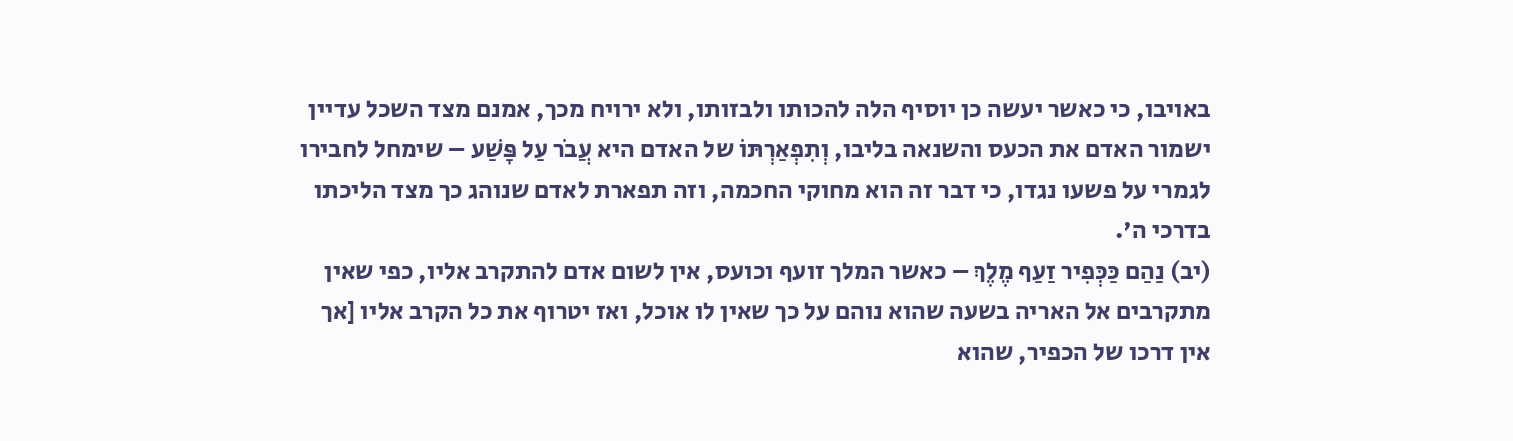באויבו, כי כאשר יעשה כן יוסיף הלה להכותו ולבזותו, ולא ירויח מכך, אמנם מצד השכל עדיין ישמור האדם את הכעס והשנאה בליבו, וְתִפְאַרְתּוֹ של האדם היא עֲבֹר עַל פָּשַׁע – שימחל לחבירו לגמרי על פשעו נגדו, כי דבר זה הוא מחוקי החכמה, וזה תפארת לאדם שנוהג כך מצד הליכתו בדרכי ה'.
(יב) נַהַם כַּכְּפִיר זַעַף מֶלֶךְ – כאשר המלך זועף וכועס, אין לשום אדם להתקרב אליו, כפי שאין מתקרבים אל האריה בשעה שהוא נוהם על כך שאין לו אוכל, ואז יטרוף את כל הקרב אליו [אך אין דרכו של הכפיר, שהוא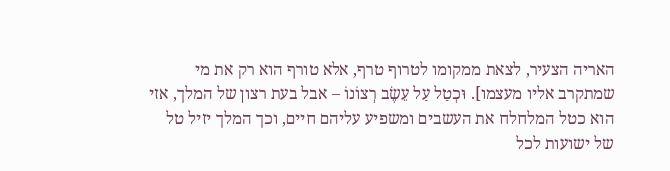האריה הצעיר, לצאת ממקומו לטרוף טרף, אלא טורף הוא רק את מי שמתקרב אליו מעצמו]. וּכְטַל עַל עֵשֶׂב רְצוֹנוֹ – אבל בעת רצון של המלך, אזי הוא כטל המלחלח את העשבים ומשפיע עליהם חיים, וכך המלך יזיל טל של ישועות לכל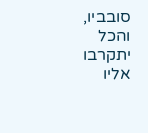סובביו, והכל יתקרבו אליו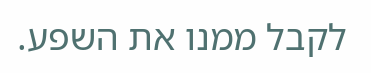לקבל ממנו את השפע.